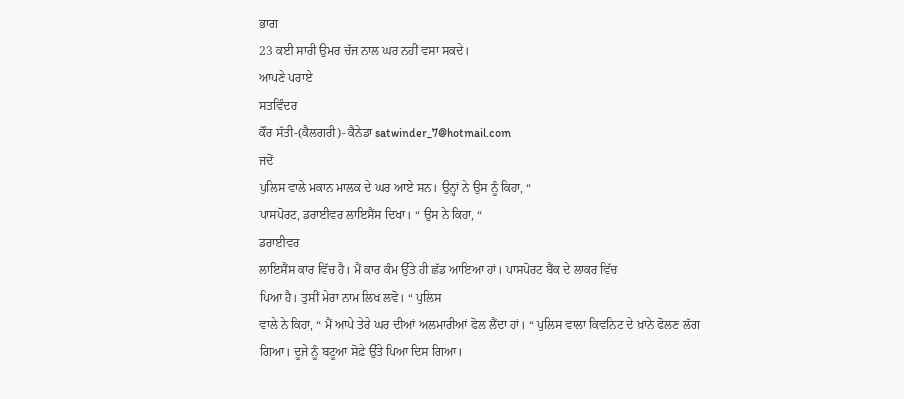ਭਾਗ
23 ਕਈ ਸਾਰੀ ਉਮਰ ਚੱਜ ਨਾਲ ਘਰ ਨਹੀਂ ਵਸਾ ਸਕਦੇ।
ਆਪਣੇ ਪਰਾਏ
ਸਤਵਿੰਦਰ
ਕੌਰ ਸੱਤੀ-(ਕੈਲਗਰੀ)- ਕੈਨੇਡਾ satwinder_7@hotmail.com
ਜਦੋਂ
ਪੁਲਿਸ ਵਾਲੇ ਮਕਾਨ ਮਾਲਕ ਦੇ ਘਰ ਆਏ ਸਨ। ਉਨ੍ਹਾਂ ਨੇ ਉਸ ਨੂੰ ਕਿਹਾ, “
ਪਾਸਪੋਰਟ, ਡਰਾਈਵਰ ਲਾਇਸੈਂਸ ਦਿਖਾ। “ ਉਸ ਨੇ ਕਿਹਾ, “
ਡਰਾਈਵਰ
ਲਾਇਸੈਂਸ ਕਾਰ ਵਿੱਚ ਹੈ। ਮੈਂ ਕਾਰ ਕੰਮ ਉੱਤੇ ਹੀ ਛੱਡ ਆਇਆ ਹਾਂ। ਪਾਸਪੋਰਟ ਬੈਂਕ ਦੇ ਲਾਕਰ ਵਿੱਚ
ਪਿਆ ਹੈ। ਤੁਸੀਂ ਮੇਰਾ ਨਾਮ ਲਿਖ ਲਵੋ। “ ਪੁਲਿਸ
ਵਾਲੇ ਨੇ ਕਿਹਾ, “ ਮੈਂ ਆਪੇ ਤੇਰੇ ਘਰ ਦੀਆਂ ਅਲਮਾਰੀਆਂ ਫੋਲ ਲੈਂਦਾ ਹਾਂ। “ ਪੁਲਿਸ ਵਾਲਾ ਕਿਵਨਿਟ ਦੇ ਖ਼ਾਨੇ ਫੋਲਣ ਲੱਗ
ਗਿਆ। ਦੂਜੇ ਨੂੰ ਬਟੂਆ ਸੋਫ਼ੇ ਉੱਤੇ ਪਿਆ ਦਿਸ ਗਿਆ।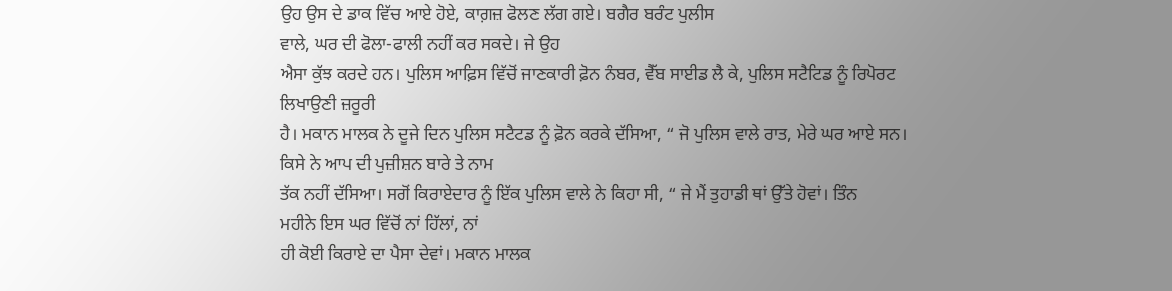ਉਹ ਉਸ ਦੇ ਡਾਕ ਵਿੱਚ ਆਏ ਹੋਏ, ਕਾਗ਼ਜ਼ ਫੋਲਣ ਲੱਗ ਗਏ। ਬਗੈਰ ਬਰੰਟ ਪੁਲੀਸ
ਵਾਲੇ, ਘਰ ਦੀ ਫੋਲਾ-ਫਾਲੀ ਨਹੀਂ ਕਰ ਸਕਦੇ। ਜੇ ਉਹ
ਐਸਾ ਕੁੱਝ ਕਰਦੇ ਹਨ। ਪੁਲਿਸ ਆਫ਼ਿਸ ਵਿੱਚੋਂ ਜਾਣਕਾਰੀ ਫ਼ੋਨ ਨੰਬਰ, ਵੈੱਬ ਸਾਈਡ ਲੈ ਕੇ, ਪੁਲਿਸ ਸਟੈਟਿਡ ਨੂੰ ਰਿਪੋਰਟ ਲਿਖਾਉਣੀ ਜ਼ਰੂਰੀ
ਹੈ। ਮਕਾਨ ਮਾਲਕ ਨੇ ਦੂਜੇ ਦਿਨ ਪੁਲਿਸ ਸਟੈਟਡ ਨੂੰ ਫ਼ੋਨ ਕਰਕੇ ਦੱਸਿਆ, “ ਜੋ ਪੁਲਿਸ ਵਾਲੇ ਰਾਤ, ਮੇਰੇ ਘਰ ਆਏ ਸਨ। ਕਿਸੇ ਨੇ ਆਪ ਦੀ ਪੁਜ਼ੀਸ਼ਨ ਬਾਰੇ ਤੇ ਨਾਮ
ਤੱਕ ਨਹੀਂ ਦੱਸਿਆ। ਸਗੋਂ ਕਿਰਾਏਦਾਰ ਨੂੰ ਇੱਕ ਪੁਲਿਸ ਵਾਲੇ ਨੇ ਕਿਹਾ ਸੀ, “ ਜੇ ਮੈਂ ਤੁਹਾਡੀ ਥਾਂ ਉੱਤੇ ਹੋਵਾਂ। ਤਿੰਨ
ਮਹੀਨੇ ਇਸ ਘਰ ਵਿੱਚੋਂ ਨਾਂ ਹਿੱਲਾਂ, ਨਾਂ
ਹੀ ਕੋਈ ਕਿਰਾਏ ਦਾ ਪੈਸਾ ਦੇਵਾਂ। ਮਕਾਨ ਮਾਲਕ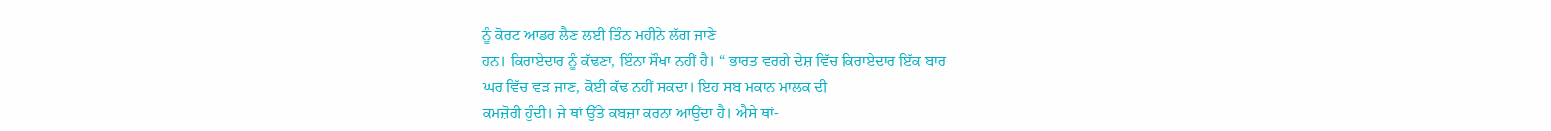ਨੂੰ ਕੋਰਟ ਆਡਰ ਲੈਣ ਲਈ ਤਿੰਨ ਮਹੀਨੇ ਲੱਗ ਜਾਣੇ
ਹਨ। ਕਿਰਾਏਦਾਰ ਨੂੰ ਕੱਢਣਾ, ਇੰਨਾ ਸੌਖਾ ਨਹੀਂ ਹੈ। “ ਭਾਰਤ ਵਰਗੇ ਦੇਸ਼ ਵਿੱਚ ਕਿਰਾਏਦਾਰ ਇੱਕ ਬਾਰ
ਘਰ ਵਿੱਚ ਵੜ ਜਾਣ, ਕੋਈ ਕੱਢ ਨਹੀਂ ਸਕਦਾ। ਇਹ ਸਬ ਮਕਾਨ ਮਾਲਕ ਦੀ
ਕਮਜ਼ੋਰੀ ਹੁੰਦੀ। ਜੇ ਥਾਂ ਉੱਤੇ ਕਬਜ਼ਾ ਕਰਨਾ ਆਉਂਦਾ ਹੈ। ਐਸੇ ਥਾਂ-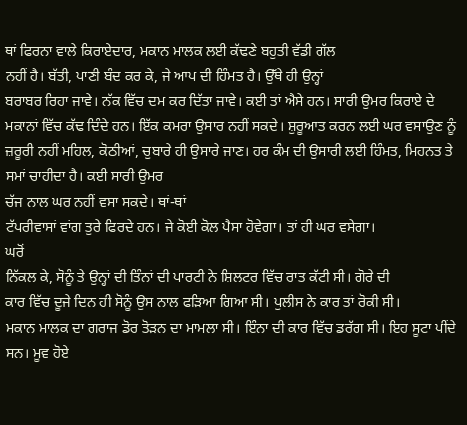ਥਾਂ ਫਿਰਨਾ ਵਾਲੇ ਕਿਰਾਏਦਾਰ, ਮਕਾਨ ਮਾਲਕ ਲਈ ਕੱਢਣੇ ਬਹੁਤੀ ਵੱਡੀ ਗੱਲ
ਨਹੀਂ ਹੈ। ਬੱਤੀ, ਪਾਣੀ ਬੰਦ ਕਰ ਕੇ, ਜੇ ਆਪ ਦੀ ਹਿੰਮਤ ਹੈ। ਉੱਥੇ ਹੀ ਉਨ੍ਹਾਂ
ਬਰਾਬਰ ਰਿਹਾ ਜਾਵੇ। ਨੱਕ ਵਿੱਚ ਦਮ ਕਰ ਦਿੱਤਾ ਜਾਵੇ। ਕਈ ਤਾਂ ਐਸੇ ਹਨ। ਸਾਰੀ ਉਮਰ ਕਿਰਾਏ ਦੇ
ਮਕਾਨਾਂ ਵਿੱਚ ਕੱਢ ਦਿੰਦੇ ਹਨ। ਇੱਕ ਕਮਰਾ ਉਸਾਰ ਨਹੀਂ ਸਕਦੇ। ਸ਼ੁਰੂਆਤ ਕਰਨ ਲਈ ਘਰ ਵਸਾਉਣ ਨੂੰ
ਜ਼ਰੂਰੀ ਨਹੀਂ ਮਹਿਲ, ਕੋਠੀਆਂ, ਚੁਬਾਰੇ ਹੀ ਉਸਾਰੇ ਜਾਣ। ਹਰ ਕੰਮ ਦੀ ਉਸਾਰੀ ਲਈ ਹਿੰਮਤ, ਮਿਹਨਤ ਤੇ ਸਮਾਂ ਚਾਹੀਦਾ ਹੈ। ਕਈ ਸਾਰੀ ਉਮਰ
ਚੱਜ ਨਾਲ ਘਰ ਨਹੀਂ ਵਸਾ ਸਕਦੇ। ਥਾਂ-ਥਾਂ
ਟੱਪਰੀਵਾਸਾਂ ਵਾਂਗ ਤੁਰੇ ਫਿਰਦੇ ਹਨ। ਜੇ ਕੋਈ ਕੋਲ ਪੈਸਾ ਹੋਵੇਗਾ। ਤਾਂ ਹੀ ਘਰ ਵਸੇਗਾ।
ਘਰੋਂ
ਨਿੱਕਲ ਕੇ, ਸੋਨੂੰ ਤੇ ਉਨ੍ਹਾਂ ਦੀ ਤਿੰਨਾਂ ਦੀ ਪਾਰਟੀ ਨੇ ਸ਼ਿਲਟਰ ਵਿੱਚ ਰਾਤ ਕੱਟੀ ਸੀ। ਗੋਰੇ ਦੀ
ਕਾਰ ਵਿੱਚ ਦੂਜੇ ਦਿਨ ਹੀ ਸੋਨੂੰ ਉਸ ਨਾਲ ਫੜਿਆ ਗਿਆ ਸੀ। ਪੁਲੀਸ ਨੇ ਕਾਰ ਤਾਂ ਰੋਕੀ ਸੀ।
ਮਕਾਨ ਮਾਲਕ ਦਾ ਗਰਾਜ ਡੋਰ ਤੋੜਨ ਦਾ ਮਾਮਲਾ ਸੀ। ਇੰਨਾ ਦੀ ਕਾਰ ਵਿੱਚ ਡਰੱਗ ਸੀ। ਇਹ ਸੂਟਾ ਪੀਂਦੇ
ਸਨ। ਮੂਵ ਹੋਏ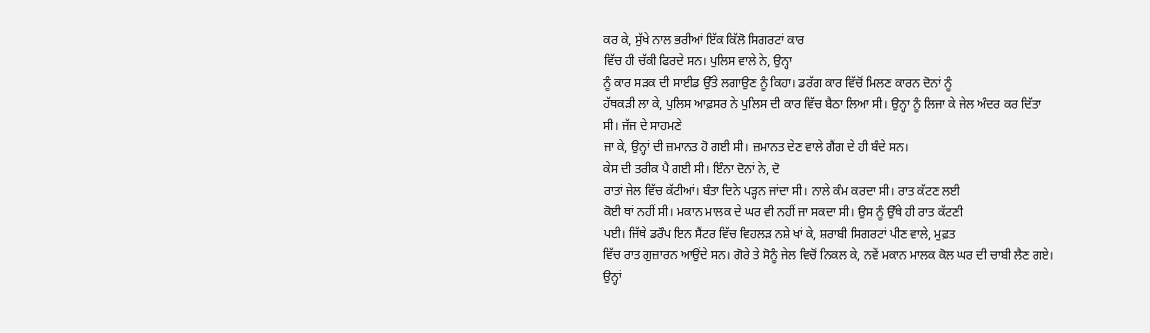ਕਰ ਕੇ, ਸੁੱਖੇ ਨਾਲ ਭਰੀਆਂ ਇੱਕ ਕਿੱਲੋ ਸਿਗਰਟਾਂ ਕਾਰ
ਵਿੱਚ ਹੀ ਚੱਕੀ ਫਿਰਦੇ ਸਨ। ਪੁਲਿਸ ਵਾਲੇ ਨੇ, ਉਨ੍ਹਾ
ਨੂੰ ਕਾਰ ਸੜਕ ਦੀ ਸਾਈਡ ਉੱਤੇ ਲਗਾਉਣ ਨੂੰ ਕਿਹਾ। ਡਰੱਗ ਕਾਰ ਵਿੱਚੋਂ ਮਿਲਣ ਕਾਰਨ ਦੋਨਾਂ ਨੂੰ
ਹੱਥਕੜੀ ਲਾ ਕੇ, ਪੁਲਿਸ ਆਫ਼ਸਰ ਨੇ ਪੁਲਿਸ ਦੀ ਕਾਰ ਵਿੱਚ ਬੈਠਾ ਲਿਆ ਸੀ। ਉਨ੍ਹਾ ਨੂੰ ਲਿਜਾ ਕੇ ਜੇਲ ਅੰਦਰ ਕਰ ਦਿੱਤਾ
ਸੀ। ਜੱਜ ਦੇ ਸਾਹਮਣੇ
ਜਾ ਕੇ, ਉਨ੍ਹਾਂ ਦੀ ਜ਼ਮਾਨਤ ਹੋ ਗਈ ਸੀ। ਜ਼ਮਾਨਤ ਦੇਣ ਵਾਲੇ ਗੈਂਗ ਦੇ ਹੀ ਬੰਦੇ ਸਨ।
ਕੇਸ ਦੀ ਤਰੀਕ ਪੈ ਗਈ ਸੀ। ਇੰਨਾ ਦੋਨਾਂ ਨੇ, ਦੋ
ਰਾਤਾਂ ਜੇਲ ਵਿੱਚ ਕੱਟੀਆਂ। ਬੰਤਾ ਦਿਨੇ ਪੜ੍ਹਨ ਜਾਂਦਾ ਸੀ। ਨਾਲੇ ਕੰਮ ਕਰਦਾ ਸੀ। ਰਾਤ ਕੱਟਣ ਲਈ
ਕੋਈ ਥਾਂ ਨਹੀਂ ਸੀ। ਮਕਾਨ ਮਾਲਕ ਦੇ ਘਰ ਵੀ ਨਹੀਂ ਜਾ ਸਕਦਾ ਸੀ। ਉਸ ਨੂੰ ਉੱਥੇ ਹੀ ਰਾਤ ਕੱਟਣੀ
ਪਈ। ਜਿੱਥੇ ਡਰੌਪ ਇਨ ਸੈਂਟਰ ਵਿੱਚ ਵਿਹਲੜ ਨਸ਼ੇ ਖਾਂ ਕੇ, ਸ਼ਰਾਬੀ ਸਿਗਰਟਾਂ ਪੀਣ ਵਾਲੇ, ਮੁਫ਼ਤ
ਵਿੱਚ ਰਾਤ ਗੁਜ਼ਾਰਨ ਆਉਂਦੇ ਸਨ। ਗੋਰੇ ਤੇ ਸੋਨੂੰ ਜੇਲ ਵਿਚੋਂ ਨਿਕਲ ਕੇ, ਨਵੇਂ ਮਕਾਨ ਮਾਲਕ ਕੋਲ ਘਰ ਦੀ ਚਾਬੀ ਲੈਣ ਗਏ।
ਉਨ੍ਹਾਂ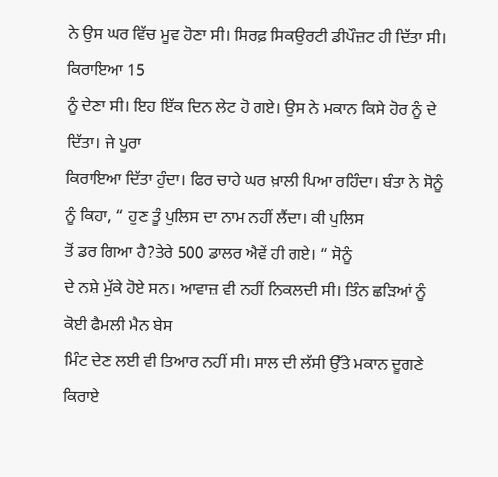ਨੇ ਉਸ ਘਰ ਵਿੱਚ ਮੂਵ ਹੋਣਾ ਸੀ। ਸਿਰਫ਼ ਸਿਕਉਰਟੀ ਡੀਪੌਜ਼ਟ ਹੀ ਦਿੱਤਾ ਸੀ। ਕਿਰਾਇਆ 15
ਨੂੰ ਦੇਣਾ ਸੀ। ਇਹ ਇੱਕ ਦਿਨ ਲੇਟ ਹੋ ਗਏ। ਉਸ ਨੇ ਮਕਾਨ ਕਿਸੇ ਹੋਰ ਨੂੰ ਦੇ ਦਿੱਤਾ। ਜੇ ਪੂਰਾ
ਕਿਰਾਇਆ ਦਿੱਤਾ ਹੁੰਦਾ। ਫਿਰ ਚਾਹੇ ਘਰ ਖ਼ਾਲੀ ਪਿਆ ਰਹਿੰਦਾ। ਬੰਤਾ ਨੇ ਸੋਨੂੰ ਨੂੰ ਕਿਹਾ, “ ਹੁਣ ਤੂੰ ਪੁਲਿਸ ਦਾ ਨਾਮ ਨਹੀਂ ਲੈਂਦਾ। ਕੀ ਪੁਲਿਸ
ਤੋਂ ਡਰ ਗਿਆ ਹੈ?ਤੇਰੇ 500 ਡਾਲਰ ਐਵੇਂ ਹੀ ਗਏ। “ ਸੋਨੂੰ
ਦੇ ਨਸ਼ੇ ਮੁੱਕੇ ਹੋਏ ਸਨ। ਆਵਾਜ਼ ਵੀ ਨਹੀਂ ਨਿਕਲਦੀ ਸੀ। ਤਿੰਨ ਛੜਿਆਂ ਨੂੰ ਕੋਈ ਫੈਮਲੀ ਮੈਨ ਬੇਸ
ਮਿੰਟ ਦੇਣ ਲਈ ਵੀ ਤਿਆਰ ਨਹੀਂ ਸੀ। ਸਾਲ ਦੀ ਲੱਸੀ ਉੱਤੇ ਮਕਾਨ ਦੂਗਣੇ ਕਿਰਾਏ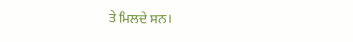ਤੇ ਮਿਲਦੇ ਸਨ।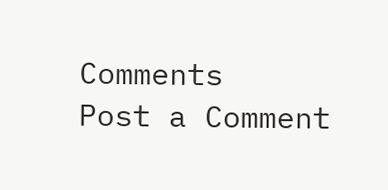Comments
Post a Comment